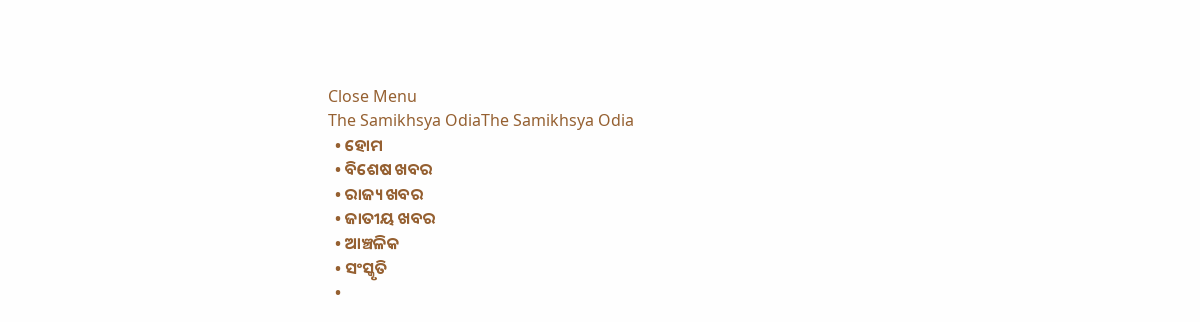Close Menu
The Samikhsya OdiaThe Samikhsya Odia
  • ହୋମ
  • ବିଶେଷ ଖବର
  • ରାଜ୍ୟ ଖବର
  • ଜାତୀୟ ଖବର
  • ଆଞ୍ଚଳିକ
  • ସଂସ୍କୃତି
  •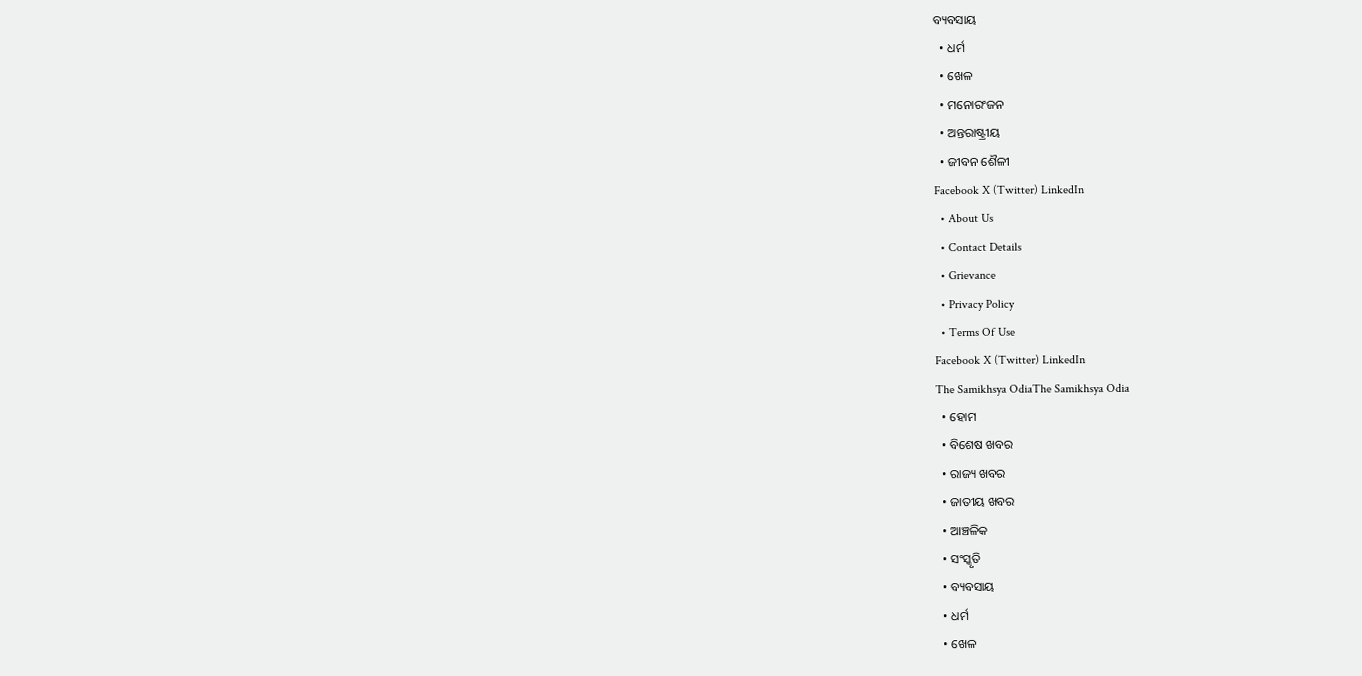ବ୍ୟବସାୟ
  • ଧର୍ମ
  • ଖେଳ
  • ମନୋରଂଜନ
  • ଅନ୍ତରାଷ୍ଟ୍ରୀୟ
  • ଜୀବନ ଶୈଳୀ
Facebook X (Twitter) LinkedIn
  • About Us
  • Contact Details
  • Grievance
  • Privacy Policy
  • Terms Of Use
Facebook X (Twitter) LinkedIn
The Samikhsya OdiaThe Samikhsya Odia
  • ହୋମ
  • ବିଶେଷ ଖବର
  • ରାଜ୍ୟ ଖବର
  • ଜାତୀୟ ଖବର
  • ଆଞ୍ଚଳିକ
  • ସଂସ୍କୃତି
  • ବ୍ୟବସାୟ
  • ଧର୍ମ
  • ଖେଳ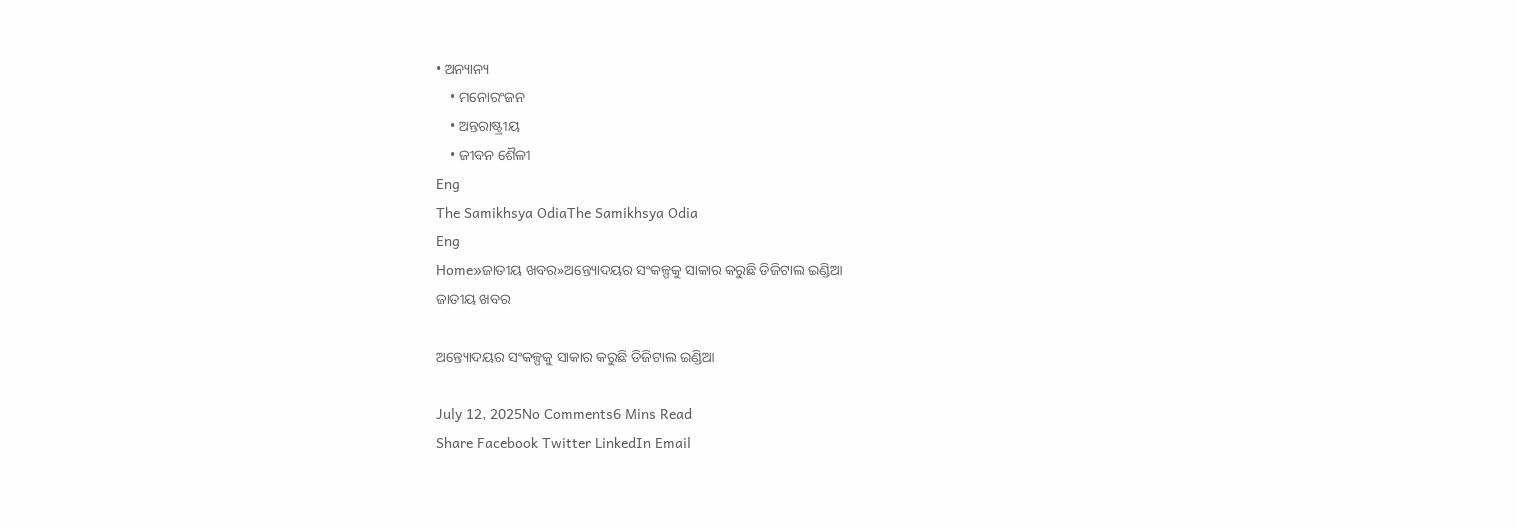• ଅନ୍ୟାନ୍ୟ
    • ମନୋରଂଜନ
    • ଅନ୍ତରାଷ୍ଟ୍ରୀୟ
    • ଜୀବନ ଶୈଳୀ
Eng
The Samikhsya OdiaThe Samikhsya Odia
Eng
Home»ଜାତୀୟ ଖବର»ଅନ୍ତ୍ୟୋଦୟର ସଂକଳ୍ପକୁ ସାକାର କରୁଛି ଡିଜିଟାଲ ଇଣ୍ଡିଆ
ଜାତୀୟ ଖବର

ଅନ୍ତ୍ୟୋଦୟର ସଂକଳ୍ପକୁ ସାକାର କରୁଛି ଡିଜିଟାଲ ଇଣ୍ଡିଆ

July 12, 2025No Comments6 Mins Read
Share Facebook Twitter LinkedIn Email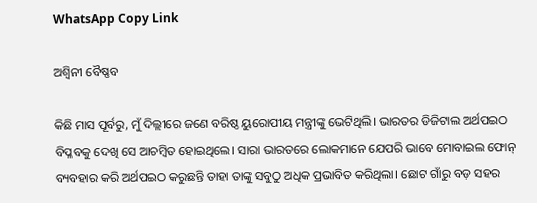WhatsApp Copy Link

ଅଶ୍ୱିନୀ ବୈଷ୍ଣବ

କିଛି ମାସ ପୂର୍ବରୁ, ମୁଁ ଦିଲ୍ଲୀରେ ଜଣେ ବରିଷ୍ଠ ୟୁରୋପୀୟ ମନ୍ତ୍ରୀଙ୍କୁ ଭେଟିଥିଲି। ଭାରତର ଡିଜିଟାଲ ଅର୍ଥପଇଠ ବିପ୍ଳବକୁ ଦେଖି ସେ ଆଚମ୍ବିତ ହୋଇଥିଲେ। ସାରା ଭାରତରେ ଲୋକମାନେ ଯେପରି ଭାବେ ମୋବାଇଲ ଫୋନ୍‌ ବ୍ୟବହାର କରି ଅର୍ଥପଇଠ କରୁଛନ୍ତି ତାହା ତାଙ୍କୁ ସବୁଠୁ ଅଧିକ ପ୍ରଭାବିତ କରିଥିଲା। ଛୋଟ ଗାଁରୁ ବଡ଼ ସହର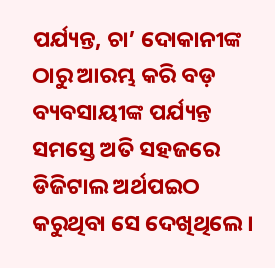ପର୍ଯ୍ୟନ୍ତ, ଚା’ ଦୋକାନୀଙ୍କ ଠାରୁ ଆରମ୍ଭ କରି ବଡ଼ ବ୍ୟବସାୟୀଙ୍କ ପର୍ଯ୍ୟନ୍ତ ସମସ୍ତେ ଅତି ସହଜରେ ଡିଜିଟାଲ ଅର୍ଥପଇଠ କରୁଥିବା ସେ ଦେଖିଥିଲେ।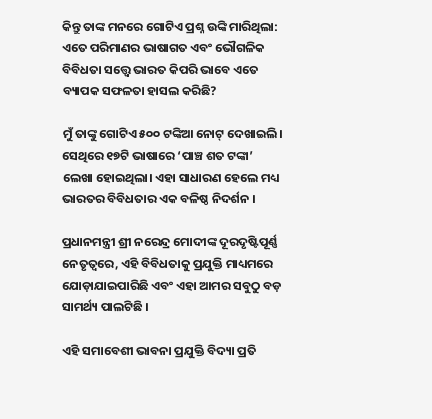କିନ୍ତୁ ତାଙ୍କ ମନରେ ଗୋଟିଏ ପ୍ରଶ୍ନ ଉଙ୍କି ମାରିଥିଲା: ଏତେ ପରିମାଣର ଭାଷାଗତ ଏବଂ ଭୌଗଳିକ ବିବିଧତା ସତ୍ତ୍ୱେ ଭାରତ କିପରି ଭାବେ ଏତେ ବ୍ୟାପକ ସଫଳତା ହାସଲ କରିଛି?

ମୁଁ ତାଙ୍କୁ ଗୋଟିଏ ୫୦୦ ଟଙ୍କିଆ ନୋଟ୍‌ ଦେଖାଇଲି। ସେଥିରେ ୧୭ଟି ଭାଷାରେ ‘ପାଞ୍ଚ ଶତ ଟଙ୍କା’ ଲେଖା ହୋଇଥିଲା। ଏହା ସାଧାରଣ ହେଲେ ମଧ୍ୟ ଭାରତର ବିବିଧତାର ଏକ ବଳିଷ୍ଠ ନିଦର୍ଶନ ।

ପ୍ରଧାନମନ୍ତ୍ରୀ ଶ୍ରୀ ନରେନ୍ଦ୍ର ମୋଦୀଙ୍କ ଦୂରଦୃଷ୍ଟିପୂର୍ଣ୍ଣ ନେତୃତ୍ୱରେ, ଏହି ବିବିଧତାକୁ ପ୍ରଯୁକ୍ତି ମାଧ୍ୟମରେ ଯୋଡ଼ାଯାଇପାରିଛି ଏବଂ ଏହା ଆମର ସବୁଠୁ ବଡ଼ ସାମର୍ଥ୍ୟ ପାଲଟିଛି ।

ଏହି ସମାବେଶୀ ଭାବନା ପ୍ରଯୁକ୍ତି ବିଦ୍ୟା ପ୍ରତି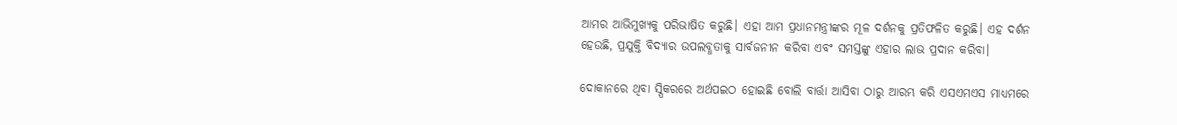ଆମର ଆଭିମୁଖ୍ୟକୁ ପରିଭାଷିତ କରୁଛି। ଏହା ଆମ ପ୍ରଧାନମନ୍ତ୍ରୀଙ୍କର ମୂଳ ଦର୍ଶନକୁ ପ୍ରତିଫଳିତ କରୁଛି। ଏହ ଦର୍ଶନ ହେଉଛି, ପ୍ରଯୁକ୍ତି ବିଦ୍ୟାର ଉପଲବ୍ଧତାକୁ ସାର୍ବଜନୀନ କରିବା ଏବଂ ସମସ୍ତଙ୍କୁ ଏହାର ଲାଭ ପ୍ରଦାନ କରିବା।

ଦୋକାନରେ ଥିବା ସ୍ପିକରରେ ଅର୍ଥପଇଠ ହୋଇଛି ବୋଲି ବାର୍ତ୍ତା ଆସିବା ଠାରୁ ଆରମ୍ଭ କରି ଏସଏମଏସ ମାଧ୍ୟମରେ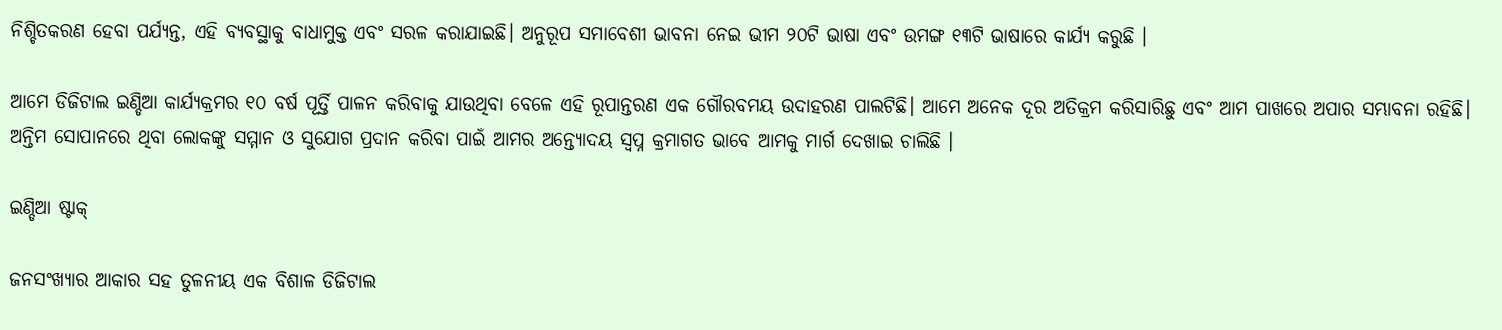ନିଶ୍ଚିତକରଣ ହେବା ପର୍ଯ୍ୟନ୍ତ, ଏହି ବ୍ୟବସ୍ଥାକୁ ବାଧାମୁକ୍ତ ଏବଂ ସରଳ କରାଯାଇଛି। ଅନୁରୂପ ସମାବେଶୀ ଭାବନା ନେଇ ଭୀମ ୨୦ଟି ଭାଷା ଏବଂ ଉମଙ୍ଗ ୧୩ଟି ଭାଷାରେ କାର୍ଯ୍ୟ କରୁଛି ।

ଆମେ ଡିଜିଟାଲ ଇଣ୍ଡିଆ କାର୍ଯ୍ୟକ୍ରମର ୧୦ ବର୍ଷ ପୂର୍ତ୍ତି ପାଳନ କରିବାକୁ ଯାଉଥିବା ବେଳେ ଏହି ରୂପାନ୍ତରଣ ଏକ ଗୌରବମୟ ଉଦାହରଣ ପାଲଟିଛି। ଆମେ ଅନେକ ଦୂର ଅତିକ୍ରମ କରିସାରିଛୁ ଏବଂ ଆମ ପାଖରେ ଅପାର ସମ୍ଭାବନା ରହିଛି। ଅନ୍ତିମ ସୋପାନରେ ଥିବା ଲୋକଙ୍କୁ ସମ୍ମାନ ଓ ସୁଯୋଗ ପ୍ରଦାନ କରିବା ପାଇଁ ଆମର ଅନ୍ତ୍ୟୋଦୟ ସ୍ୱପ୍ନ କ୍ରମାଗତ ଭାବେ ଆମକୁ ମାର୍ଗ ଦେଖାଇ ଚାଲିଛି ।

ଇଣ୍ଡିଆ ଷ୍ଟାକ୍‌

ଜନସଂଖ୍ୟାର ଆକାର ସହ ତୁଳନୀୟ ଏକ ବିଶାଳ ଡିଜିଟାଲ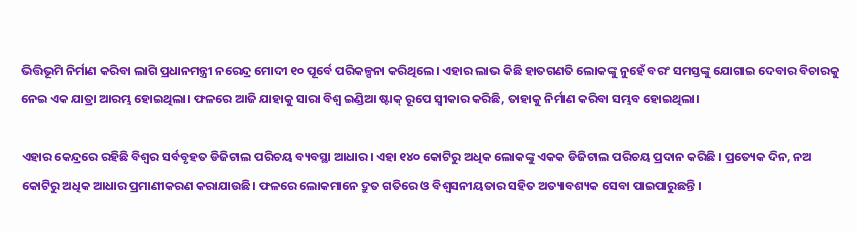ଭିତ୍ତିଭୂମି ନିର୍ମାଣ କରିବା ଲାଗି ପ୍ରଧାନମନ୍ତ୍ରୀ ନରେନ୍ଦ୍ର ମୋଦୀ ୧୦ ପୂର୍ବେ ପରିକଳ୍ପନା କରିଥିଲେ। ଏହାର ଲାଭ କିଛି ହାତଗଣତି ଲୋକଙ୍କୁ ନୁହେଁ ବରଂ ସମସ୍ତଙ୍କୁ ଯୋଗାଇ ଦେବାର ବିଚାରକୁ ନେଇ ଏକ ଯାତ୍ରା ଆରମ୍ଭ ହୋଇଥିଲା। ଫଳରେ ଆଜି ଯାହାକୁ ସାରା ବିଶ୍ୱ ଇଣ୍ଡିଆ ଷ୍ଟାକ୍‌ ରୂପେ ସ୍ୱୀକାର କରିଛି, ତାହାକୁ ନିର୍ମାଣ କରିବା ସମ୍ଭବ ହୋଇଥିଲା।

ଏହାର କେନ୍ଦ୍ରରେ ରହିଛି ବିଶ୍ୱର ସର୍ବବୃହତ ଡିଜିଟାଲ ପରିଚୟ ବ୍ୟବସ୍ଥା ଆଧାର। ଏହା ୧୪୦ କୋଟିରୁ ଅଧିକ ଲୋକଙ୍କୁ ଏକକ ଡିଜିଟାଲ ପରିଚୟ ପ୍ରଦାନ କରିଛି । ପ୍ରତ୍ୟେକ ଦିନ, ନଅ କୋଟିରୁ ଅଧିକ ଆଧାର ପ୍ରମାଣୀକରଣ କରାଯାଉଛି। ଫଳରେ ଲୋକମାନେ ଦ୍ରୁତ ଗତିରେ ଓ ବିଶ୍ୱସନୀୟତାର ସହିତ ଅତ୍ୟାବଶ୍ୟକ ସେବା ପାଇପାରୁଛନ୍ତି ।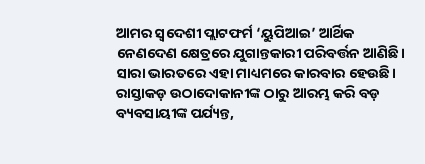ଆମର ସ୍ୱଦେଶୀ ପ୍ଲାଟଫର୍ମ ‘ୟୁପିଆଇ’ ଆର୍ଥିକ ନେଣଦେଣ କ୍ଷେତ୍ରରେ ଯୁଗାନ୍ତକାରୀ ପରିବର୍ତ୍ତନ ଆଣିଛି। ସାରା ଭାରତରେ ଏହା ମାଧ୍ୟମରେ କାରବାର ହେଉଛି। ରାସ୍ତାକଡ଼ ଉଠାଦୋକାନୀଙ୍କ ଠାରୁ ଆରମ୍ଭ କରି ବଡ଼ ବ୍ୟବସାୟୀଙ୍କ ପର୍ଯ୍ୟନ୍ତ,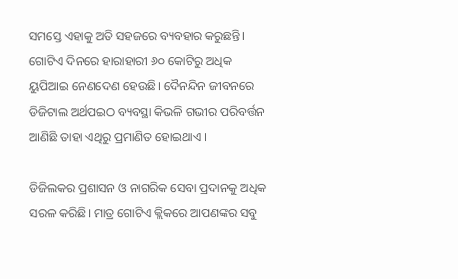ସମସ୍ତେ ଏହାକୁ ଅତି ସହଜରେ ବ୍ୟବହାର କରୁଛନ୍ତି। ଗୋଟିଏ ଦିନରେ ହାରାହାରୀ ୬୦ କୋଟିରୁ ଅଧିକ ୟୁପିଆଇ ନେଣଦେଣ ହେଉଛି। ଦୈନନ୍ଦିନ ଜୀବନରେ ଡିଜିଟାଲ ଅର୍ଥପଇଠ ବ୍ୟବସ୍ଥା କିଭଳି ଗଭୀର ପରିବର୍ତ୍ତନ ଆଣିଛି ତାହା ଏଥିରୁ ପ୍ରମାଣିତ ହୋଇଥାଏ ।

ଡିଜିଲକର ପ୍ରଶାସନ ଓ ନାଗରିକ ସେବା ପ୍ରଦାନକୁ ଅଧିକ ସରଳ କରିଛି। ମାତ୍ର ଗୋଟିଏ କ୍ଲିକରେ ଆପଣଙ୍କର ସବୁ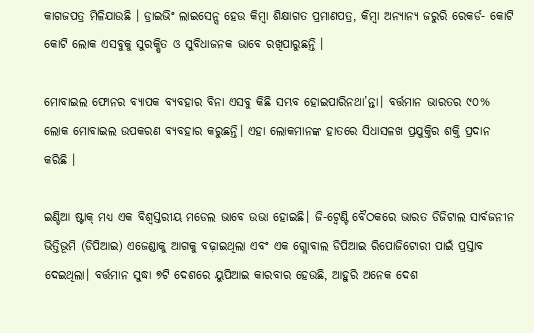କାଗଜପତ୍ର ମିଳିଯାଉଛି । ଡ୍ରାଇଭିଂ ଲାଇସେନ୍ସ ହେଉ କିମ୍ବା ଶିକ୍ଷାଗତ ପ୍ରମାଣପତ୍ର, କିମ୍ବା ଅନ୍ୟାନ୍ୟ ଜରୁରି ରେକର୍ଡ- କୋଟି କୋଟି ଲୋକ ଏସବୁକୁ ସୁରକ୍ଷିତ ଓ ସୁବିଧାଜନକ ଭାବେ ରଖିପାରୁଛନ୍ତି ।

ମୋବାଇଲ ଫୋନର ବ୍ୟାପକ ବ୍ୟବହାର ବିନା ଏସବୁ କିଛି ସମ୍ଭବ ହୋଇପାରିନଥା’ନ୍ତା। ବର୍ତ୍ତମାନ ଭାରତର ୯୦% ଲୋକ ମୋବାଇଲ ଉପକରଣ ବ୍ୟବହାର କରୁଛନ୍ତି। ଏହା ଲୋକମାନଙ୍କ ହାତରେ ସିଧାସଳଖ ପ୍ରଯୁକ୍ତିର ଶକ୍ତି ପ୍ରଦାନ କରିଛି ।

ଇଣ୍ଡିଆ ଷ୍ଟାକ୍‌ ମଧ୍ୟ ଏକ ବିଶ୍ୱସ୍ତରୀୟ ମଡେଲ ଭାବେ ଉଭା ହୋଇଛି। ଜି-ଟ୍ୱେଣ୍ଟି ବୈଠକରେ ଭାରତ ଡିଜିଟାଲ ସାର୍ବଜନୀନ ଭିତ୍ତିଭୂମି (ଡିପିଆଇ) ଏଜେଣ୍ଡାକୁ ଆଗକୁ ବଢ଼ାଇଥିଲା ଏବଂ ଏକ ଗ୍ଲୋବାଲ ଡିପିଆଇ ରିପୋଜିଟୋରୀ ପାଇଁ ପ୍ରସ୍ତାବ ଦେଇଥିଲା। ବର୍ତ୍ତମାନ ସୁଦ୍ଧା ୭ଟି ଦେଶରେ ୟୁପିଆଇ କାରବାର ହେଉଛି, ଆହୁରି ଅନେକ ଦେଶ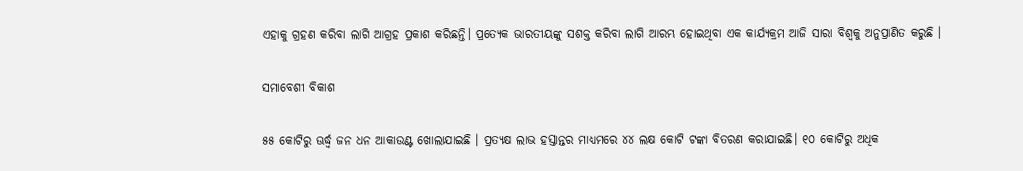ଏହାକୁ ଗ୍ରହଣ କରିବା ଲାଗି ଆଗ୍ରହ ପ୍ରକାଶ କରିଛନ୍ତି। ପ୍ରତ୍ୟେକ ଭାରତୀୟଙ୍କୁ ସଶକ୍ତ କରିବା ଲାଗି ଆରମ୍ଭ ହୋଇଥିବା ଏକ କାର୍ଯ୍ୟକ୍ରମ ଆଜି ସାରା ବିଶ୍ୱକୁ ଅନୁପ୍ରାଣିତ କରୁଛି ।

ସମାବେଶୀ ବିକାଶ

୫୫ କୋଟିରୁ ଊର୍ଦ୍ଧ୍ଵ ଜନ ଧନ ଆକାଉଣ୍ଟ ଖୋଲାଯାଇଛି । ପ୍ରତ୍ୟକ୍ଷ ଲାଭ ହସ୍ତାନ୍ତର ମାଧ୍ୟମରେ ୪୪ ଲକ୍ଷ କୋଟି ଟଙ୍କା ବିତରଣ କରାଯାଇଛି। ୧୦ କୋଟିରୁ ଅଧିକ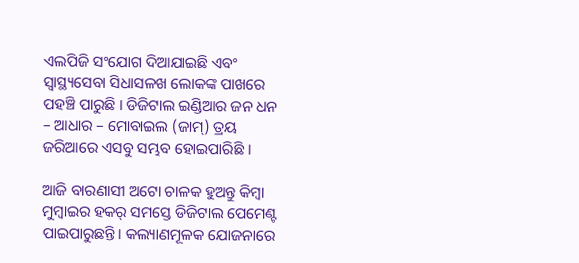ଏଲପିଜି ସଂଯୋଗ ଦିଆଯାଇଛି ଏବଂ ସ୍ୱାସ୍ଥ୍ୟସେବା ସିଧାସଳଖ ଲୋକଙ୍କ ପାଖରେ ପହଞ୍ଚି ପାରୁଛି । ଡିଜିଟାଲ ଇଣ୍ଡିଆର ଜନ ଧନ – ଆଧାର – ମୋବାଇଲ (ଜାମ୍‌) ତ୍ରୟ ଜରିଆରେ ଏସବୁ ସମ୍ଭବ ହୋଇପାରିଛି ।

ଆଜି ବାରଣାସୀ ଅଟୋ ଚାଳକ ହୁଅନ୍ତୁ କିମ୍ବା ମୁମ୍ବାଇର ହକର୍‌ ସମସ୍ତେ ଡିଜିଟାଲ ପେମେଣ୍ଟ ପାଇପାରୁଛନ୍ତି। କଲ୍ୟାଣମୂଳକ ଯୋଜନାରେ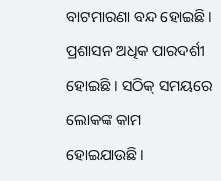ବାଟମାରଣା ବନ୍ଦ ହୋଇଛି। ପ୍ରଶାସନ ଅଧିକ ପାରଦର୍ଶୀ ହୋଇଛି । ସଠିକ୍‌ ସମୟରେ ଲୋକଙ୍କ କାମ ହୋଇଯାଉଛି।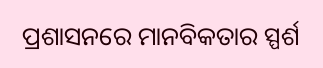ପ୍ରଶାସନରେ ମାନବିକତାର ସ୍ପର୍ଶ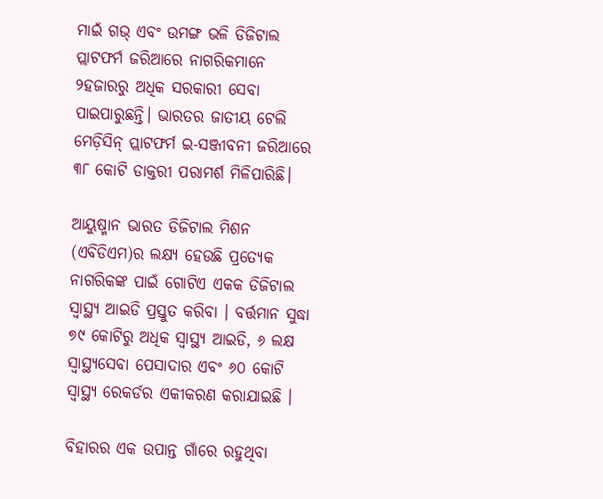ମାଇଁ ଗଭ୍‌ ଏବଂ ଉମଙ୍ଗ ଭଳି ଡିଜିଟାଲ ପ୍ଲାଟଫର୍ମ ଜରିଆରେ ନାଗରିକମାନେ ୨ହଜାରରୁ ଅଧିକ ସରକାରୀ ସେବା ପାଇପାରୁଛନ୍ତି। ଭାରତର ଜାତୀୟ ଟେଲି ମେଡ଼ିସିନ୍‌ ପ୍ଲାଟଫର୍ମ ଇ-ସଞ୍ଜୀବନୀ ଜରିଆରେ ୩୮ କୋଟି ଡାକ୍ତରୀ ପରାମର୍ଶ ମିଳିପାରିଛି।

ଆୟୁଷ୍ମାନ ଭାରତ ଡିଜିଟାଲ ମିଶନ (ଏବିଡିଏମ)ର ଲକ୍ଷ୍ୟ ହେଉଛି ପ୍ରତ୍ୟେକ ନାଗରିକଙ୍କ ପାଇଁ ଗୋଟିଏ ଏକକ ଡିଜିଟାଲ ସ୍ୱାସ୍ଥ୍ୟ ଆଇଡି ପ୍ରସ୍ତୁତ କରିବା । ବର୍ତ୍ତମାନ ସୁଦ୍ଧା ୭୯ କୋଟିରୁ ଅଧିକ ସ୍ୱାସ୍ଥ୍ୟ ଆଇଡି, ୬ ଲକ୍ଷ ସ୍ୱାସ୍ଥ୍ୟସେବା ପେସାଦାର ଏବଂ ୬୦ କୋଟି ସ୍ୱାସ୍ଥ୍ୟ ରେକର୍ଡର ଏକୀକରଣ କରାଯାଇଛି ।

ବିହାରର ଏକ ଉପାନ୍ତ ଗାଁରେ ରହୁଥିବା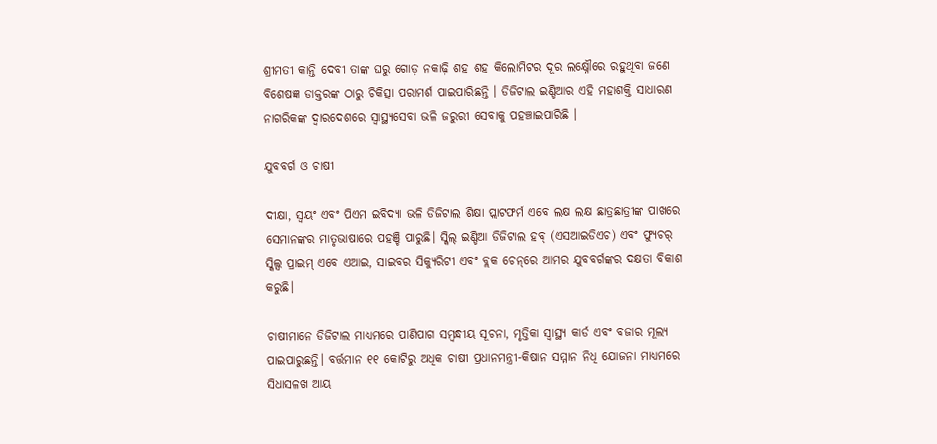ଶ୍ରୀମତୀ କାନ୍ତି ଦେବୀ ତାଙ୍କ ଘରୁ ଗୋଡ଼ ନକାଢ଼ି ଶହ ଶହ କିଲୋମିଟର ଦୂର ଲକ୍ଷ୍ନୌରେ ରହୁଥିବା ଜଣେ ବିଶେଷଜ୍ଞ ଡାକ୍ତରଙ୍କ ଠାରୁ ଚିକିତ୍ସା ପରାମର୍ଶ ପାଇପାରିଛନ୍ତି । ଡିଜିଟାଲ ଇଣ୍ଡିଆର ଏହି ମହାଶକ୍ତି ସାଧାରଣ ନାଗରିକଙ୍କ ଦ୍ୱାରଦେଶରେ ସ୍ୱାସ୍ଥ୍ୟସେବା ଭଳି ଜରୁରୀ ସେବାକୁ ପହଞ୍ଚାଇପାରିଛି ।

ଯୁବବର୍ଗ ଓ ଚାଷୀ

ଦୀକ୍ଷା, ସ୍ୱୟଂ ଏବଂ ପିଏମ ଇବିଦ୍ୟା ଭଳି ଡିଜିଟାଲ ଶିକ୍ଷା ପ୍ଲାଟଫର୍ମ ଏବେ ଲକ୍ଷ ଲକ୍ଷ ଛାତ୍ରଛାତ୍ରୀଙ୍କ ପାଖରେ ସେମାନଙ୍କର ମାତୃଭାଷାରେ ପହଞ୍ଚି ପାରୁଛି। ସ୍କିଲ୍‌ ଇଣ୍ଡିଆ ଡିଜିଟାଲ ହବ୍‌ (ଏସଆଇଡିଏଚ) ଏବଂ ଫ୍ୟୁଚର୍‌ ସ୍କିଲ୍ସ ପ୍ରାଇମ୍‌ ଏବେ ଏଆଇ, ସାଇବର ସିକ୍ୟୁରିଟୀ ଏବଂ ବ୍ଲକ ଚେନ୍‌ରେ ଆମର ଯୁବବର୍ଗଙ୍କର ଦକ୍ଷତା ବିକାଶ କରୁଛି।

ଚାଷୀମାନେ ଡିଜିଟାଲ ମାଧ୍ୟମରେ ପାଣିପାଗ ସମ୍ବନ୍ଧୀୟ ସୂଚନା, ମୃତ୍ତିକା ସ୍ୱାସ୍ଥ୍ୟ କାର୍ଡ ଏବଂ ବଜାର ମୂଲ୍ୟ ପାଇପାରୁଛନ୍ତି। ବର୍ତ୍ତମାନ ୧୧ କୋଟିରୁ ଅଧିକ ଚାଷୀ ପ୍ରଧାନମନ୍ତ୍ରୀ-କିଷାନ ସମ୍ମାନ ନିଧି ଯୋଜନା ମାଧ୍ୟମରେ ସିଧାସଳଖ ଆୟ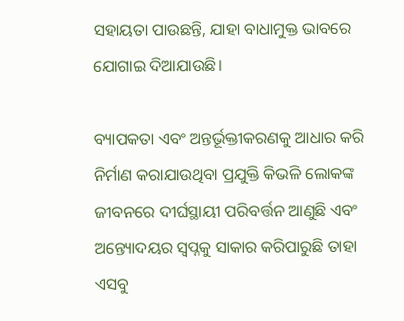ସହାୟତା ପାଉଛନ୍ତି, ଯାହା ବାଧାମୁକ୍ତ ଭାବରେ ଯୋଗାଇ ଦିଆଯାଉଛି।

ବ୍ୟାପକତା ଏବଂ ଅନ୍ତର୍ଭୂକ୍ତୀକରଣକୁ ଆଧାର କରି ନିର୍ମାଣ କରାଯାଉଥିବା ପ୍ରଯୁକ୍ତି କିଭଳି ଲୋକଙ୍କ ଜୀବନରେ ଦୀର୍ଘସ୍ଥାୟୀ ପରିବର୍ତ୍ତନ ଆଣୁଛି ଏବଂ ଅନ୍ତ୍ୟୋଦୟର ସ୍ୱପ୍ନକୁ ସାକାର କରିପାରୁଛି ତାହା ଏସବୁ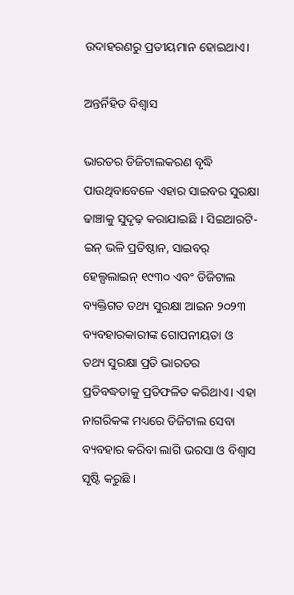ଉଦାହରଣରୁ ପ୍ରତୀୟମାନ ହୋଇଥାଏ।

ଅନ୍ତର୍ନିହିତ ବିଶ୍ୱାସ

ଭାରତର ଡିଜିଟାଲକରଣ ବୃଦ୍ଧି ପାଉଥିବାବେଳେ ଏହାର ସାଇବର ସୁରକ୍ଷା ଢାଞ୍ଚାକୁ ସୁଦୃଢ଼ କରାଯାଇଛି । ସିଇଆରଟି-ଇନ୍‌ ଭଳି ପ୍ରତିଷ୍ଠାନ, ସାଇବର୍‌ ହେଲ୍ପଲାଇନ୍‌ ୧୯୩୦ ଏବଂ ଡିଜିଟାଲ ବ୍ୟକ୍ତିଗତ ତଥ୍ୟ ସୁରକ୍ଷା ଆଇନ ୨୦୨୩ ବ୍ୟବହାରକାରୀଙ୍କ ଗୋପନୀୟତା ଓ ତଥ୍ୟ ସୁରକ୍ଷା ପ୍ରତି ଭାରତର ପ୍ରତିବଦ୍ଧତାକୁ ପ୍ରତିଫଳିତ କରିଥାଏ। ଏହା ନାଗରିକଙ୍କ ମଧ୍ୟରେ ଡିଜିଟାଲ ସେବା ବ୍ୟବହାର କରିବା ଲାଗି ଭରସା ଓ ବିଶ୍ୱାସ ସୃଷ୍ଟି କରୁଛି ।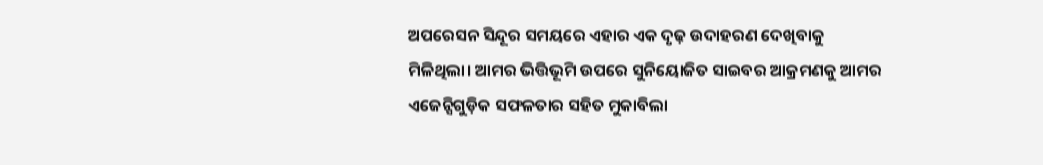ଅପରେସନ ସିନ୍ଦୂର ସମୟରେ ଏହାର ଏକ ଦୃଢ଼ ଉଦାହରଣ ଦେଖିବାକୁ ମିଳିଥିଲା। ଆମର ଭିତ୍ତିଭୂମି ଉପରେ ସୁନିୟୋଜିତ ସାଇବର ଆକ୍ରମଣକୁ ଆମର ଏଜେନ୍ସିଗୁଡ଼ିକ ସଫଳତାର ସହିତ ମୁକାବିଲା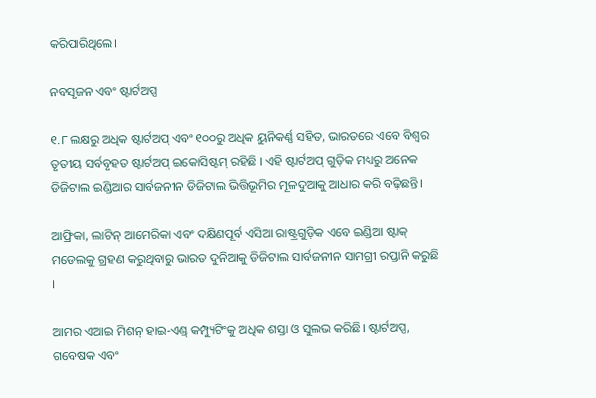କରିପାରିଥିଲେ।

ନବସୃଜନ ଏବଂ ଷ୍ଟାର୍ଟଅପ୍ସ

୧.୮ ଲକ୍ଷରୁ ଅଧିକ ଷ୍ଟାର୍ଟଅପ୍ ଏବଂ ୧୦୦ରୁ ଅଧିକ ୟୁନିକର୍ଣ୍ଣ ସହିତ, ଭାରତରେ ଏବେ ବିଶ୍ୱର ତୃତୀୟ ସର୍ବବୃହତ ଷ୍ଟାର୍ଟଅପ୍ ଇକୋସିଷ୍ଟମ୍ ରହିଛି । ଏହି ଷ୍ଟାର୍ଟଅପ୍ ଗୁଡ଼ିକ ମଧ୍ୟରୁ ଅନେକ ଡିଜିଟାଲ ଇଣ୍ଡିଆର ସାର୍ବଜନୀନ ଡିଜିଟାଲ ଭିତ୍ତିଭୂମିର ମୂଳଦୁଆକୁ ଆଧାର କରି ବଢ଼ିଛନ୍ତି।

ଆଫ୍ରିକା, ଲାଟିନ୍‌ ଆମେରିକା ଏବଂ ଦକ୍ଷିଣପୂର୍ବ ଏସିଆ ରାଷ୍ଟ୍ରଗୁଡ଼ିକ ଏବେ ଇଣ୍ଡିଆ ଷ୍ଟାକ୍‌ ମଡେଲକୁ ଗ୍ରହଣ କରୁଥିବାରୁ ଭାରତ ଦୁନିଆକୁ ଡିଜିଟାଲ ସାର୍ବଜନୀନ ସାମଗ୍ରୀ ରପ୍ତାନି କରୁଛି ।

ଆମର ଏଆଇ ମିଶନ୍‌ ହାଇ-ଏଣ୍ଡ୍‌ କମ୍ପ୍ୟୁଟିଂକୁ ଅଧିକ ଶସ୍ତା ଓ ସୁଲଭ କରିଛି। ଷ୍ଟାର୍ଟଅପ୍ସ, ଗବେଷକ ଏବଂ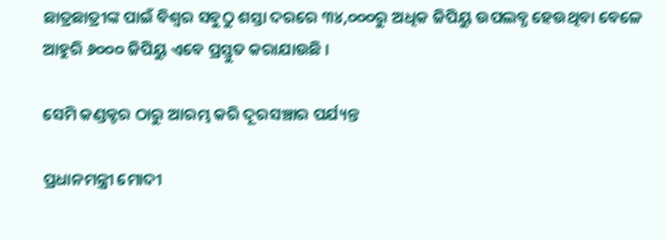ଛାତ୍ରଛାତ୍ରୀଙ୍କ ପାଇଁ ବିଶ୍ୱର ସବୁଠୁ ଶସ୍ତା ଦରରେ ୩୪,୦୦୦ରୁ ଅଧିକ ଜିପିୟୁ ଉପଲବ୍ଧ ହେଉଥିବା ବେଳେ ଆହୁରି ୬୦୦୦ ଜିପିୟୁ ଏବେ ପ୍ରସ୍ତୁତ କରାଯାଉଛି ।

ସେମି କଣ୍ଡକ୍ଟର ଠାରୁ ଆରମ୍ଭ କରି ଦୂରସଞ୍ଚାର ପର୍ଯ୍ୟନ୍ତ

ପ୍ରଧାନମନ୍ତ୍ରୀ ମୋଦୀ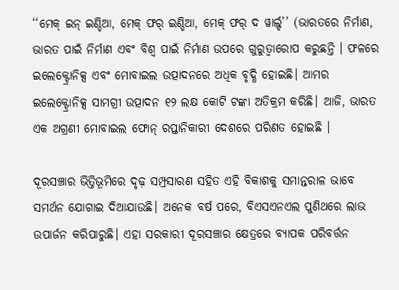‘‘ମେକ୍‌ ଇନ୍‌ ଇଣ୍ଡିଆ, ମେକ୍‌ ଫର୍‌ ଇଣ୍ଡିଆ, ମେକ୍‌ ଫର୍‌ ଦ ୱାର୍ଲ୍ଡ’’ (ଭାରତରେ ନିର୍ମାଣ, ଭାରତ ପାଇଁ ନିର୍ମାଣ ଏବଂ ବିଶ୍ୱ ପାଇଁ ନିର୍ମାଣ ଉପରେ ଗୁରୁତ୍ୱାରୋପ କରୁଛନ୍ତି । ଫଳରେ ଇଲେକ୍ଟ୍ରୋନିକ୍ସ ଏବଂ ମୋବାଇଲ ଉତ୍ପାଦନରେ ଅଧିକ ବୃଦ୍ଧି ହୋଇଛି। ଆମର ଇଲେକ୍ଟ୍ରୋନିକ୍ସ ସାମଗ୍ରୀ ଉତ୍ପାଦନ ୧୨ ଲକ୍ଷ କୋଟି ଟଙ୍କା ଅତିକ୍ରମ କରିଛି। ଆଜି, ଭାରତ ଏକ ଅଗ୍ରଣୀ ମୋବାଇଲ ଫୋନ୍‌ ରପ୍ତାନିକାରୀ ଦେଶରେ ପରିଣତ ହୋଇଛି ।

ଦୂରସଞ୍ଚାର ଭିତ୍ତିଭୂମିରେ ଦୃଢ଼ ସମ୍ପ୍ରସାରଣ ସହିତ ଏହି ବିକାଶକୁ ସମାନ୍ତରାଳ ଭାବେ ସମର୍ଥନ ଯୋଗାଇ ଦିଆଯାଉଛି। ଅନେକ ବର୍ଷ ପରେ, ବିଏସଏନଏଲ ପୁଣିଥରେ ଲାଭ ଉପାର୍ଜନ କରିପାରୁଛି। ଏହା ସରକାରୀ ଦୂରସଞ୍ଚାର କ୍ଷେତ୍ରରେ ବ୍ୟାପକ ପରିବର୍ତ୍ତନ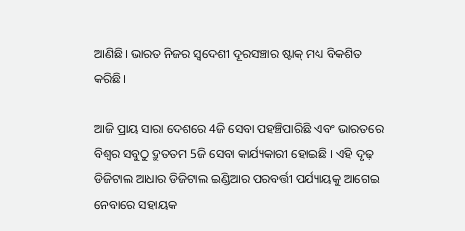ଆଣିଛି। ଭାରତ ନିଜର ସ୍ୱଦେଶୀ ଦୂରସଞ୍ଚାର ଷ୍ଟାକ୍‌ ମଧ୍ୟ ବିକଶିତ କରିଛି।

ଆଜି ପ୍ରାୟ ସାରା ଦେଶରେ 4ଜି ସେବା ପହଞ୍ଚିପାରିଛି ଏବଂ ଭାରତରେ ବିଶ୍ୱର ସବୁଠୁ ଦ୍ରୁତତମ 5ଜି ସେବା କାର୍ଯ୍ୟକାରୀ ହୋଇଛି । ଏହି ଦୃଢ଼ ଡିଜିଟାଲ ଆଧାର ଡିଜିଟାଲ ଇଣ୍ଡିଆର ପରବର୍ତ୍ତୀ ପର୍ଯ୍ୟାୟକୁ ଆଗେଇ ନେବାରେ ସହାୟକ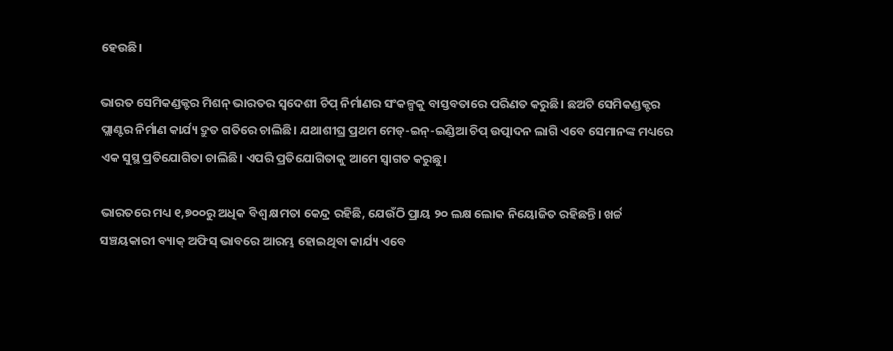ହେଉଛି।

ଭାରତ ସେମିକଣ୍ଡକ୍ଟର ମିଶନ୍ ଭାରତର ସ୍ୱଦେଶୀ ଚିପ୍‌ ନିର୍ମାଣର ସଂକଳ୍ପକୁ ବାସ୍ତବତାରେ ପରିଣତ କରୁଛି। ଛଅଟି ସେମିକଣ୍ଡକ୍ଟର ପ୍ଲାଣ୍ଟର ନିର୍ମାଣ କାର୍ଯ୍ୟ ଦ୍ରୁତ ଗତିରେ ଚାଲିଛି। ଯଥାଶୀଘ୍ର ପ୍ରଥମ ମେଡ୍-ଇନ୍-ଇଣ୍ଡିଆ ଚିପ୍‌ ଉତ୍ପାଦନ ଲାଗି ଏବେ ସେମାନଙ୍କ ମଧ୍ୟରେ ଏକ ସୁସ୍ଥ ପ୍ରତିଯୋଗିତା ଚାଲିଛି। ଏପରି ପ୍ରତିଯୋଗିତାକୁ ଆମେ ସ୍ୱାଗତ କରୁଛୁ।

ଭାରତରେ ମଧ୍ୟ ୧,୭୦୦ରୁ ଅଧିକ ବିଶ୍ୱ କ୍ଷମତା କେନ୍ଦ୍ର ରହିଛି, ଯେଉଁଠି ପ୍ରାୟ ୨୦ ଲକ୍ଷ ଲୋକ ନିୟୋଜିତ ରହିଛନ୍ତି। ଖର୍ଚ୍ଚ ସଞ୍ଚୟକାରୀ ବ୍ୟାକ୍ ଅଫିସ୍ ଭାବରେ ଆରମ୍ଭ ହୋଇଥିବା କାର୍ଯ୍ୟ ଏବେ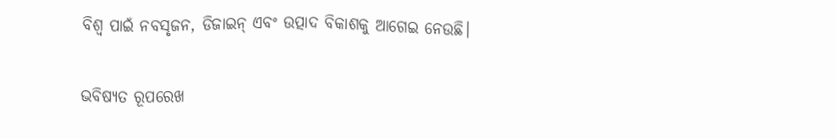ବିଶ୍ୱ ପାଇଁ ନବସୃଜନ, ଡିଜାଇନ୍ ଏବଂ ଉତ୍ପାଦ ବିକାଶକୁ ଆଗେଇ ନେଉଛି।

ଭବିଷ୍ୟତ ରୂପରେଖ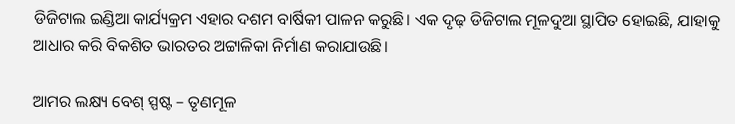ଡିଜିଟାଲ ଇଣ୍ଡିଆ କାର୍ଯ୍ୟକ୍ରମ ଏହାର ଦଶମ ବାର୍ଷିକୀ ପାଳନ କରୁଛି। ଏକ ଦୃଢ଼ ଡିଜିଟାଲ ମୂଳଦୁଆ ସ୍ଥାପିତ ହୋଇଛି, ଯାହାକୁ ଆଧାର କରି ବିକଶିତ ଭାରତର ଅଟ୍ଟାଳିକା ନିର୍ମାଣ କରାଯାଉଛି।

ଆମର ଲକ୍ଷ୍ୟ ବେଶ୍‌ ସ୍ପଷ୍ଟ – ତୃଣମୂଳ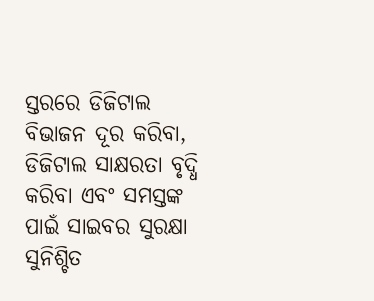ସ୍ତରରେ ଡିଜିଟାଲ ବିଭାଜନ ଦୂର କରିବା, ଡିଜିଟାଲ ସାକ୍ଷରତା ବୃଦ୍ଧି କରିବା ଏବଂ ସମସ୍ତଙ୍କ ପାଇଁ ସାଇବର ସୁରକ୍ଷା ସୁନିଶ୍ଚିତ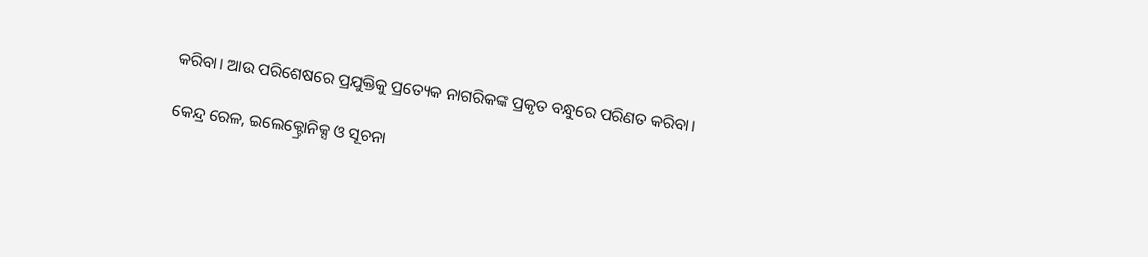କରିବା। ଆଉ ପରିଶେଷରେ ପ୍ରଯୁକ୍ତିକୁ ପ୍ରତ୍ୟେକ ନାଗରିକଙ୍କ ପ୍ରକୃତ ବନ୍ଧୁରେ ପରିଣତ କରିବା।

କେନ୍ଦ୍ର ରେଳ, ଇଲେକ୍ଟ୍ରୋନିକ୍ସ ଓ ସୂଚନା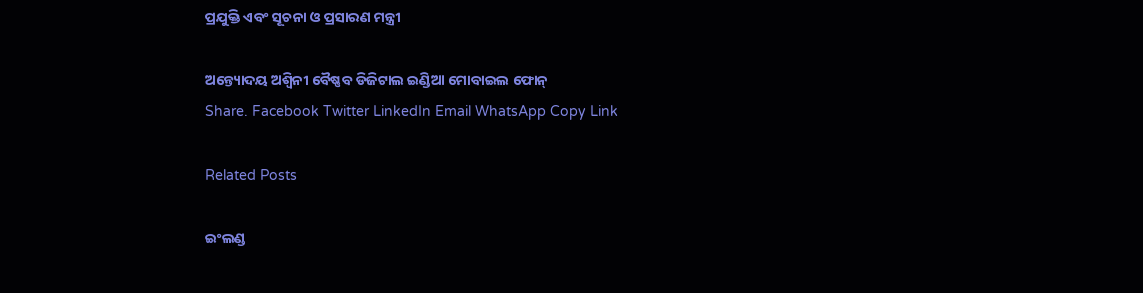ପ୍ରଯୁକ୍ତି ଏବଂ ସୂଚନା ଓ ପ୍ରସାରଣ ମନ୍ତ୍ରୀ

ଅନ୍ତ୍ୟୋଦୟ ଅଶ୍ୱିନୀ ବୈଷ୍ଣବ ଡିଜିଟାଲ ଇଣ୍ଡିଆ ମୋବାଇଲ ଫୋନ୍
Share. Facebook Twitter LinkedIn Email WhatsApp Copy Link

Related Posts

ଇଂଲଣ୍ଡ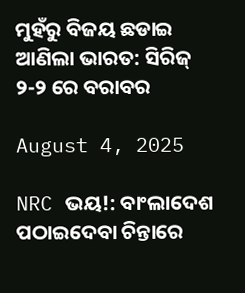ମୁହଁରୁ ବିଜୟ ଛଡାଇ ଆଣିଲା ଭାରତ: ସିରିଜ୍ ୨-୨ ରେ ବରାବର

August 4, 2025

NRC ଭୟ!: ବାଂଲାଦେଶ ପଠାଇଦେବା ଚିନ୍ତାରେ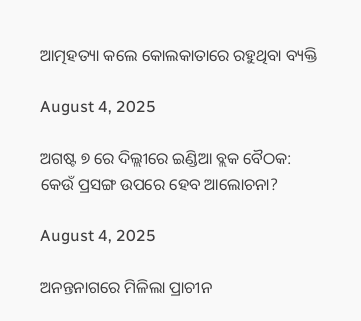ଆତ୍ମହତ୍ୟା କଲେ କୋଲକାତାରେ ରହୁଥିବା ବ୍ୟକ୍ତି

August 4, 2025

ଅଗଷ୍ଟ ୭ ରେ ଦିଲ୍ଲୀରେ ଇଣ୍ଡିଆ ବ୍ଲକ ବୈଠକ: କେଉଁ ପ୍ରସଙ୍ଗ ଉପରେ ହେବ ଆଲୋଚନା?

August 4, 2025

ଅନନ୍ତନାଗରେ ମିଳିଲା ପ୍ରାଚୀନ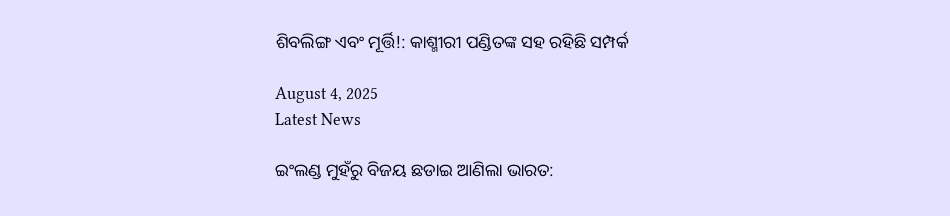ଶିବଲିଙ୍ଗ ଏବଂ ମୂର୍ତ୍ତି!: କାଶ୍ମୀରୀ ପଣ୍ଡିତଙ୍କ ସହ ରହିଛି ସମ୍ପର୍କ

August 4, 2025
Latest News

ଇଂଲଣ୍ଡ ମୁହଁରୁ ବିଜୟ ଛଡାଇ ଆଣିଲା ଭାରତ: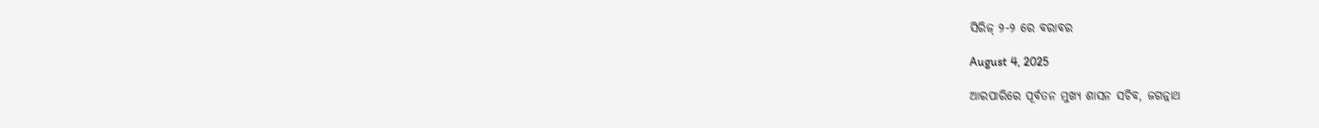ସିରିଜ୍ ୨-୨ ରେ ବରାବର

August 4, 2025

ଆରପାରିରେ ପୂର୍ବତନ ମୁଖ୍ୟ ଶାସନ ସଚିବ, ଜଗନ୍ନାଥ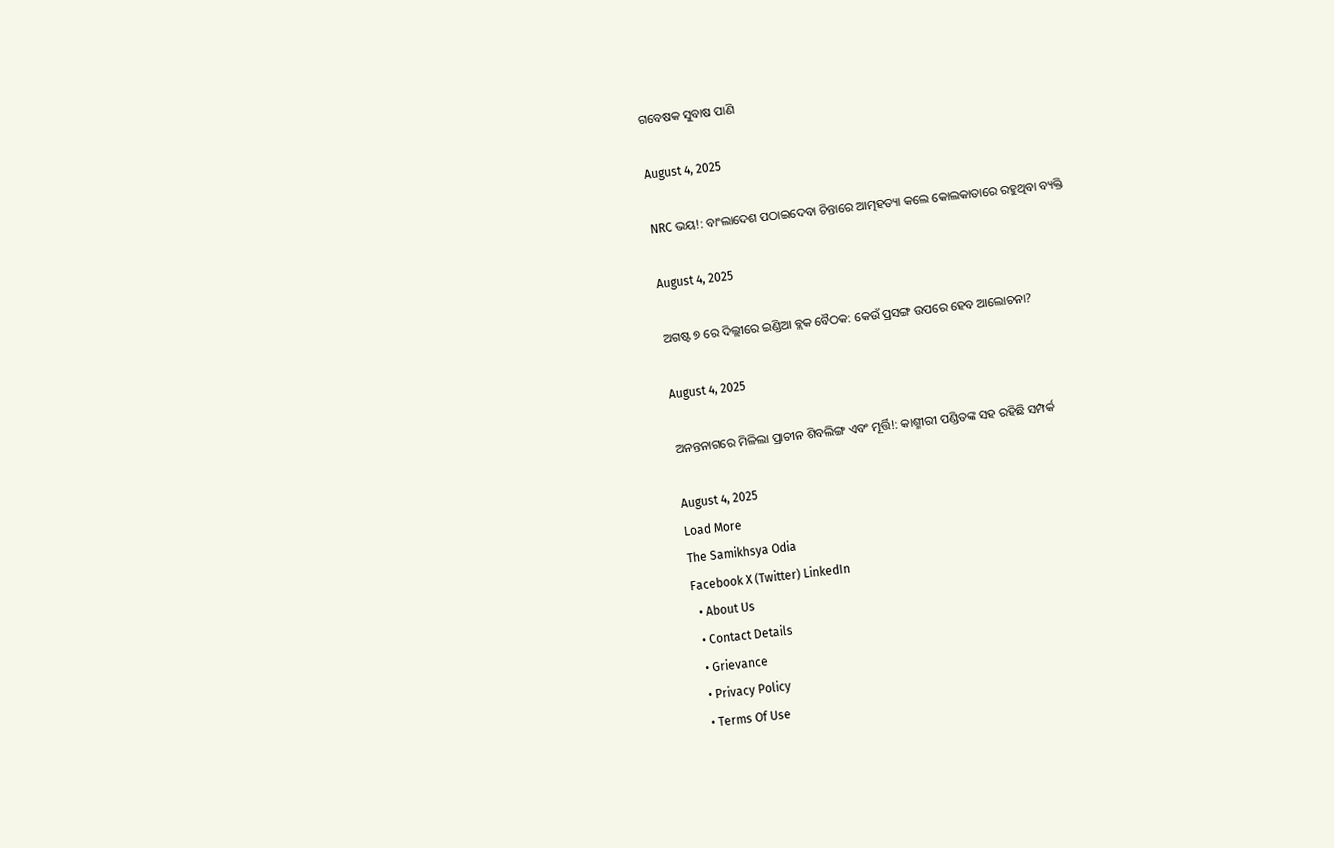ଗବେଷକ ସୁବାଷ ପାଣି

August 4, 2025

NRC ଭୟ!: ବାଂଲାଦେଶ ପଠାଇଦେବା ଚିନ୍ତାରେ ଆତ୍ମହତ୍ୟା କଲେ କୋଲକାତାରେ ରହୁଥିବା ବ୍ୟକ୍ତି

August 4, 2025

ଅଗଷ୍ଟ ୭ ରେ ଦିଲ୍ଲୀରେ ଇଣ୍ଡିଆ ବ୍ଲକ ବୈଠକ: କେଉଁ ପ୍ରସଙ୍ଗ ଉପରେ ହେବ ଆଲୋଚନା?

August 4, 2025

ଅନନ୍ତନାଗରେ ମିଳିଲା ପ୍ରାଚୀନ ଶିବଲିଙ୍ଗ ଏବଂ ମୂର୍ତ୍ତି!: କାଶ୍ମୀରୀ ପଣ୍ଡିତଙ୍କ ସହ ରହିଛି ସମ୍ପର୍କ

August 4, 2025
Load More
The Samikhsya Odia
Facebook X (Twitter) LinkedIn
  • About Us
  • Contact Details
  • Grievance
  • Privacy Policy
  • Terms Of Use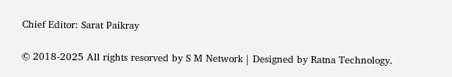Chief Editor: Sarat Paikray

© 2018-2025 All rights resorved by S M Network | Designed by Ratna Technology.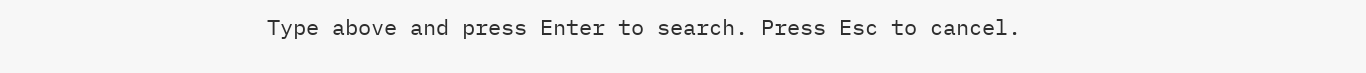Type above and press Enter to search. Press Esc to cancel.